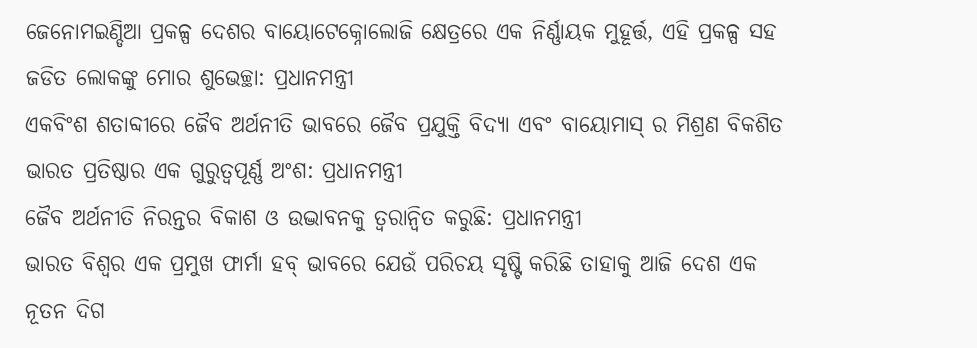ଜେନୋମଇଣ୍ଡିଆ ପ୍ରକଳ୍ପ ଦେଶର ବାୟୋଟେକ୍ନୋଲୋଜି କ୍ଷେତ୍ରରେ ଏକ ନିର୍ଣ୍ଣାୟକ ମୁହୂର୍ତ୍ତ, ଏହି ପ୍ରକଳ୍ପ ସହ ଜଡିତ ଲୋକଙ୍କୁ ମୋର ଶୁଭେଚ୍ଛା: ପ୍ରଧାନମନ୍ତ୍ରୀ
ଏକବିଂଶ ଶତାବ୍ଦୀରେ ଜୈବ ଅର୍ଥନୀତି ଭାବରେ ଜୈବ ପ୍ରଯୁକ୍ତି ବିଦ୍ୟା ଏବଂ ବାୟୋମାସ୍ ର ମିଶ୍ରଣ ବିକଶିତ ଭାରତ ପ୍ରତିଷ୍ଠାର ଏକ ଗୁରୁତ୍ୱପୂର୍ଣ୍ଣ ଅଂଶ: ପ୍ରଧାନମନ୍ତ୍ରୀ
ଜୈବ ଅର୍ଥନୀତି ନିରନ୍ତର ବିକାଶ ଓ ଉଦ୍ଭାବନକୁ ତ୍ୱରାନ୍ୱିତ କରୁଛି: ପ୍ରଧାନମନ୍ତ୍ରୀ
ଭାରତ ବିଶ୍ୱର ଏକ ପ୍ରମୁଖ ଫାର୍ମା ହବ୍ ଭାବରେ ଯେଉଁ ପରିଚୟ ସୃଷ୍ଟି କରିଛି ତାହାକୁ ଆଜି ଦେଶ ଏକ ନୂତନ ଦିଗ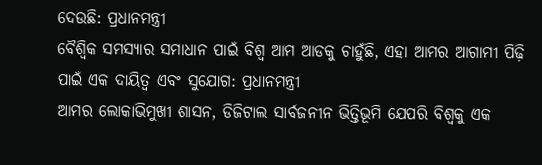ଦେଉଛି: ପ୍ରଧାନମନ୍ତ୍ରୀ
ବୈଶ୍ୱିକ ସମସ୍ୟାର ସମାଧାନ ପାଇଁ ବିଶ୍ୱ ଆମ ଆଡକୁ ଚାହୁଁଛି, ଏହା ଆମର ଆଗାମୀ ପିଢ଼ି ପାଇଁ ଏକ ଦାୟିତ୍ୱ ଏବଂ ସୁଯୋଗ: ପ୍ରଧାନମନ୍ତ୍ରୀ
ଆମର ଲୋକାଭିମୁଖୀ ଶାସନ, ଡିଜିଟାଲ ସାର୍ବଜନୀନ ଭିତ୍ତିଭୂମି ଯେପରି ବିଶ୍ୱକୁ ଏକ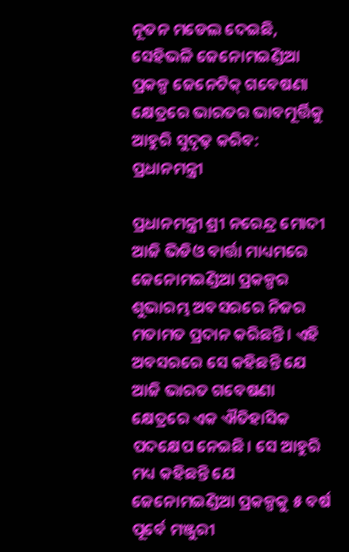ନୂତନ ମଡେଲ ଦେଇଛି, ସେହିଭଳି ଜେନୋମଇଣ୍ଡିଆ ପ୍ରକଳ୍ପ ଜେନେଟିକ୍ ଗବେଷଣା କ୍ଷେତ୍ରରେ ଭାରତର ଭାବମୂର୍ତ୍ତିକୁ ଆହୁରି ସୁଦୃଢ଼ କରିବ: ପ୍ରଧାନମନ୍ତ୍ରୀ

ପ୍ରଧାନମନ୍ତ୍ରୀ ଶ୍ରୀ ନରେନ୍ଦ୍ର ମୋଦୀ ଆଜି ଭିଡିଓ ବାର୍ତ୍ତା ମାଧ୍ୟମରେ ଜେନୋମଇଣ୍ଡିଆ ପ୍ରକଳ୍ପର ଶୁଭାରମ୍ଭ ଅବସରରେ ନିଜର ମତାମତ ପ୍ରଦାନ କରିଛନ୍ତି । ଏହି ଅବସରରେ ସେ କହିଛନ୍ତି ଯେ ଆଜି ଭାରତ ଗବେଷଣା କ୍ଷେତ୍ରରେ ଏକ ଐତିହାସିକ ପଦକ୍ଷେପ ନେଇଛି। ସେ ଆହୁରି ମଧ୍ୟ କହିଛନ୍ତି ଯେ ଜେନୋମଇଣ୍ଡିଆ ପ୍ରକଳ୍ପକୁ ୫ ବର୍ଷ ପୂର୍ବେ ମଞ୍ଜୁରୀ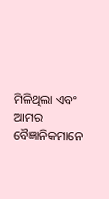ମିଳିଥିଲା ଏବଂ ଆମର ବୈଜ୍ଞାନିକମାନେ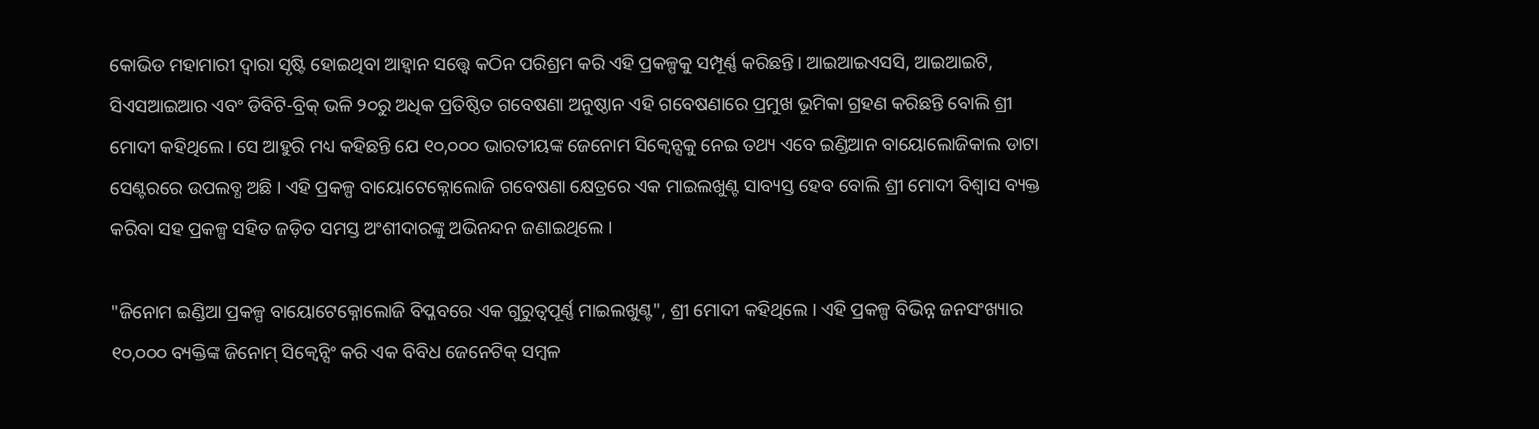କୋଭିଡ ମହାମାରୀ ଦ୍ୱାରା ସୃଷ୍ଟି ହୋଇଥିବା ଆହ୍ୱାନ ସତ୍ତ୍ୱେ କଠିନ ପରିଶ୍ରମ କରି ଏହି ପ୍ରକଳ୍ପକୁ ସମ୍ପୂର୍ଣ୍ଣ କରିଛନ୍ତି। ଆଇଆଇଏସସି, ଆଇଆଇଟି, ସିଏସଆଇଆର ଏବଂ ଡିବିଟି-ବ୍ରିକ୍ ଭଳି ୨୦ରୁ ଅଧିକ ପ୍ରତିଷ୍ଠିତ ଗବେଷଣା ଅନୁଷ୍ଠାନ ଏହି ଗବେଷଣାରେ ପ୍ରମୁଖ ଭୂମିକା ଗ୍ରହଣ କରିଛନ୍ତି ବୋଲି ଶ୍ରୀ ମୋଦୀ କହିଥିଲେ। ସେ ଆହୁରି ମଧ୍ୟ କହିଛନ୍ତି ଯେ ୧୦,୦୦୦ ଭାରତୀୟଙ୍କ ଜେନୋମ ସିକ୍ୱେନ୍ସକୁ ନେଇ ତଥ୍ୟ ଏବେ ଇଣ୍ଡିଆନ ବାୟୋଲୋଜିକାଲ ଡାଟା ସେଣ୍ଟରରେ ଉପଲବ୍ଧ ଅଛି । ଏହି ପ୍ରକଳ୍ପ ବାୟୋଟେକ୍ନୋଲୋଜି ଗବେଷଣା କ୍ଷେତ୍ରରେ ଏକ ମାଇଲଖୁଣ୍ଟ ସାବ୍ୟସ୍ତ ହେବ ବୋଲି ଶ୍ରୀ ମୋଦୀ ବିଶ୍ୱାସ ବ୍ୟକ୍ତ କରିବା ସହ ପ୍ରକଳ୍ପ ସହିତ ଜଡ଼ିତ ସମସ୍ତ ଅଂଶୀଦାରଙ୍କୁ ଅଭିନନ୍ଦନ ଜଣାଇଥିଲେ ।

"ଜିନୋମ ଇଣ୍ଡିଆ ପ୍ରକଳ୍ପ ବାୟୋଟେକ୍ନୋଲୋଜି ବିପ୍ଳବରେ ଏକ ଗୁରୁତ୍ୱପୂର୍ଣ୍ଣ ମାଇଲଖୁଣ୍ଟ", ଶ୍ରୀ ମୋଦୀ କହିଥିଲେ । ଏହି ପ୍ରକଳ୍ପ ବିଭିନ୍ନ ଜନସଂଖ୍ୟାର ୧୦,୦୦୦ ବ୍ୟକ୍ତିଙ୍କ ଜିନୋମ୍ ସିକ୍ୱେନ୍ସିଂ କରି ଏକ ବିବିଧ ଜେନେଟିକ୍ ସମ୍ବଳ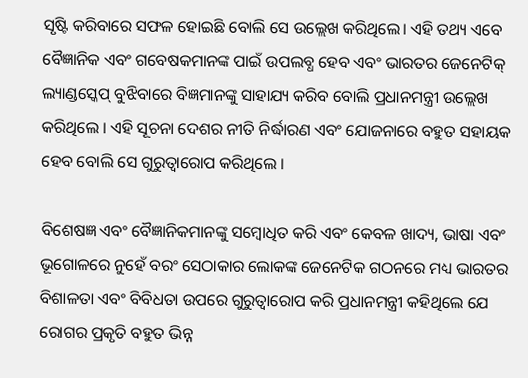ସୃଷ୍ଟି କରିବାରେ ସଫଳ ହୋଇଛି ବୋଲି ସେ ଉଲ୍ଲେଖ କରିଥିଲେ। ଏହି ତଥ୍ୟ ଏବେ ବୈଜ୍ଞାନିକ ଏବଂ ଗବେଷକମାନଙ୍କ ପାଇଁ ଉପଲବ୍ଧ ହେବ ଏବଂ ଭାରତର ଜେନେଟିକ୍ ଲ୍ୟାଣ୍ଡସ୍କେପ୍ ବୁଝିବାରେ ବିଜ୍ଞମାନଙ୍କୁ ସାହାଯ୍ୟ କରିବ ବୋଲି ପ୍ରଧାନମନ୍ତ୍ରୀ ଉଲ୍ଲେଖ କରିଥିଲେ । ଏହି ସୂଚନା ଦେଶର ନୀତି ନିର୍ଦ୍ଧାରଣ ଏବଂ ଯୋଜନାରେ ବହୁତ ସହାୟକ ହେବ ବୋଲି ସେ ଗୁରୁତ୍ୱାରୋପ କରିଥିଲେ ।

ବିଶେଷଜ୍ଞ ଏବଂ ବୈଜ୍ଞାନିକମାନଙ୍କୁ ସମ୍ବୋଧିତ କରି ଏବଂ କେବଳ ଖାଦ୍ୟ, ଭାଷା ଏବଂ ଭୂଗୋଳରେ ନୁହେଁ ବରଂ ସେଠାକାର ଲୋକଙ୍କ ଜେନେଟିକ ଗଠନରେ ମଧ୍ୟ ଭାରତର ବିଶାଳତା ଏବଂ ବିବିଧତା ଉପରେ ଗୁରୁତ୍ୱାରୋପ କରି ପ୍ରଧାନମନ୍ତ୍ରୀ କହିଥିଲେ ଯେ ରୋଗର ପ୍ରକୃତି ବହୁତ ଭିନ୍ନ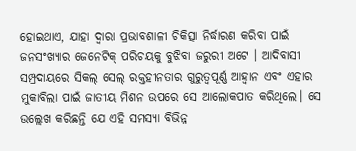ହୋଇଥାଏ, ଯାହା ଦ୍ୱାରା ପ୍ରଭାବଶାଳୀ ଚିକିତ୍ସା ନିର୍ଦ୍ଧାରଣ କରିବା ପାଇଁ ଜନସଂଖ୍ୟାର ଜେନେଟିକ୍ ପରିଚୟକୁ ବୁଝିବା ଜରୁରୀ ଅଟେ । ଆଦିବାସୀ ସମ୍ପ୍ରଦାୟରେ ସିକଲ୍ ସେଲ୍ ରକ୍ତହୀନତାର ଗୁରୁତ୍ୱପୂର୍ଣ୍ଣ ଆହ୍ୱାନ ଏବଂ ଏହାର ମୁକାବିଲା ପାଇଁ ଜାତୀୟ ମିଶନ ଉପରେ ସେ ଆଲୋକପାତ କରିଥିଲେ। ସେ ଉଲ୍ଲେଖ କରିଛନ୍ତି ଯେ ଏହି ସମସ୍ୟା ବିଭିନ୍ନ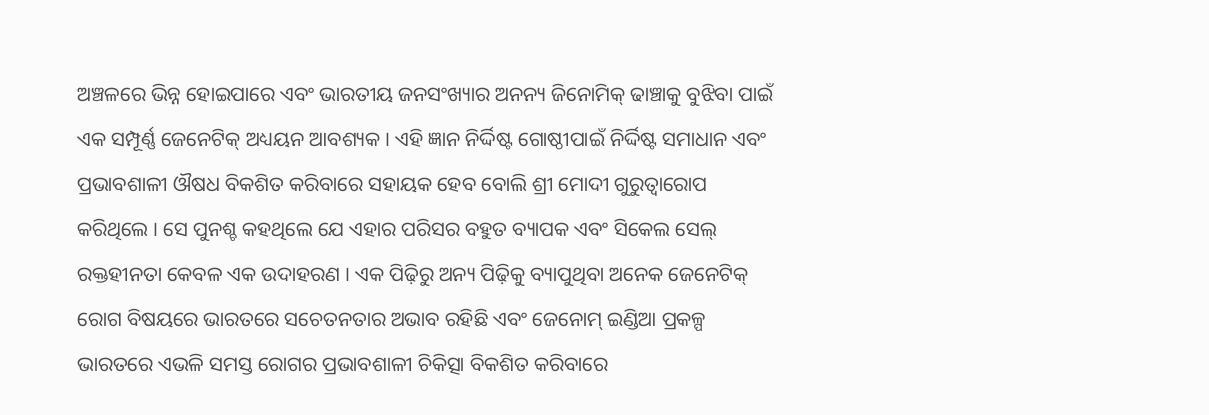ଅଞ୍ଚଳରେ ଭିନ୍ନ ହୋଇପାରେ ଏବଂ ଭାରତୀୟ ଜନସଂଖ୍ୟାର ଅନନ୍ୟ ଜିନୋମିକ୍ ଢାଞ୍ଚାକୁ ବୁଝିବା ପାଇଁ ଏକ ସମ୍ପୂର୍ଣ୍ଣ ଜେନେଟିକ୍ ଅଧ୍ୟୟନ ଆବଶ୍ୟକ । ଏହି ଜ୍ଞାନ ନିର୍ଦ୍ଦିଷ୍ଟ ଗୋଷ୍ଠୀପାଇଁ ନିର୍ଦ୍ଦିଷ୍ଟ ସମାଧାନ ଏବଂ ପ୍ରଭାବଶାଳୀ ଔଷଧ ବିକଶିତ କରିବାରେ ସହାୟକ ହେବ ବୋଲି ଶ୍ରୀ ମୋଦୀ ଗୁରୁତ୍ୱାରୋପ କରିଥିଲେ । ସେ ପୁନଶ୍ଚ କହଥିଲେ ଯେ ଏହାର ପରିସର ବହୁତ ବ୍ୟାପକ ଏବଂ ସିକେଲ ସେଲ୍ ରକ୍ତହୀନତା କେବଳ ଏକ ଉଦାହରଣ । ଏକ ପିଢ଼ିରୁ ଅନ୍ୟ ପିଢ଼ିକୁ ବ୍ୟାପୁଥିବା ଅନେକ ଜେନେଟିକ୍ ରୋଗ ବିଷୟରେ ଭାରତରେ ସଚେତନତାର ଅଭାବ ରହିଛି ଏବଂ ଜେନୋମ୍ ଇଣ୍ଡିଆ ପ୍ରକଳ୍ପ ଭାରତରେ ଏଭଳି ସମସ୍ତ ରୋଗର ପ୍ରଭାବଶାଳୀ ଚିକିତ୍ସା ବିକଶିତ କରିବାରେ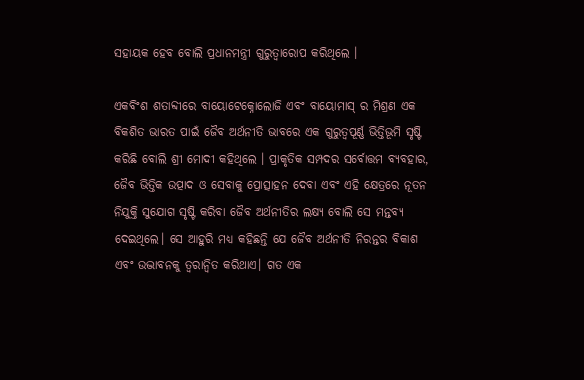ସହାୟକ ହେବ ବୋଲି ପ୍ରଧାନମନ୍ତ୍ରୀ ଗୁରୁତ୍ୱାରୋପ କରିଥିଲେ ।

ଏକବିଂଶ ଶତାବ୍ଦୀରେ ବାୟୋଟେକ୍ନୋଲୋଜି ଏବଂ ବାୟୋମାସ୍ ର ମିଶ୍ରଣ ଏକ ବିକଶିତ ଭାରତ ପାଇଁ ଜୈବ ଅର୍ଥନୀତି ଭାବରେ ଏକ ଗୁରୁତ୍ୱପୂର୍ଣ୍ଣ ଭିତ୍ତିଭୂମି ସୃଷ୍ଟି କରିଛି ବୋଲି ଶ୍ରୀ ମୋଦୀ କହିଥିଲେ । ପ୍ରାକୃତିକ ସମ୍ପଦର ସର୍ବୋତ୍ତମ ବ୍ୟବହାର, ଜୈବ ଭିତ୍ତିକ ଉତ୍ପାଦ ଓ ସେବାକୁ ପ୍ରୋତ୍ସାହନ ଦେବା ଏବଂ ଏହି କ୍ଷେତ୍ରରେ ନୂତନ ନିଯୁକ୍ତି ସୁଯୋଗ ସୃଷ୍ଟି କରିବା ଜୈବ ଅର୍ଥନୀତିର ଲକ୍ଷ୍ୟ ବୋଲି ସେ ମନ୍ତବ୍ୟ ଦେଇଥିଲେ। ସେ ଆହୁରି ମଧ୍ୟ କହିଛନ୍ତି ଯେ ଜୈବ ଅର୍ଥନୀତି ନିରନ୍ତର ବିକାଶ ଏବଂ ଉଦ୍ଭାବନକୁ ତ୍ୱରାନ୍ୱିତ କରିଥାଏ। ଗତ ଏକ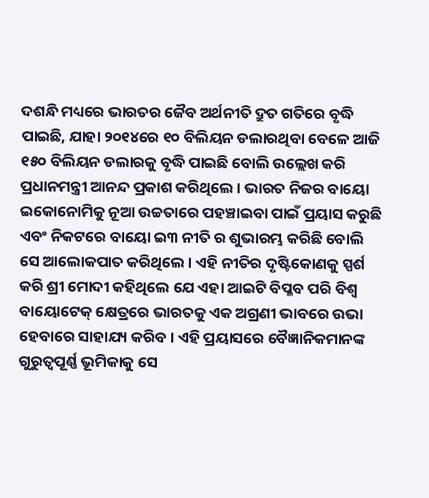ଦଶନ୍ଧି ମଧ୍ୟରେ ଭାରତର ଜୈବ ଅର୍ଥନୀତି ଦ୍ରୁତ ଗତିରେ ବୃଦ୍ଧି ପାଇଛି, ଯାହା ୨୦୧୪ରେ ୧୦ ବିଲିୟନ ଡଲାରଥିବା ବେଳେ ଆଜି ୧୫୦ ବିଲିୟନ ଡଲାରକୁ ବୃଦ୍ଧି ପାଇଛି ବୋଲି ଉଲ୍ଲେଖ କରି ପ୍ରଧାନମନ୍ତ୍ରୀ ଆନନ୍ଦ ପ୍ରକାଶ କରିଥିଲେ । ଭାରତ ନିଜର ବାୟୋ ଇକୋନୋମିକୁ ନୂଆ ଉଚ୍ଚତାରେ ପହଞ୍ଚାଇବା ପାଇଁ ପ୍ରୟାସ କରୁଛି ଏବଂ ନିକଟରେ ବାୟୋ ଇ୩ ନୀତି ର ଶୁଭାରମ୍ଭ କରିଛି ବୋଲି ସେ ଆଲୋକପାତ କରିଥିଲେ । ଏହି ନୀତିର ଦୃଷ୍ଟିକୋଣକୁ ସ୍ପର୍ଶ କରି ଶ୍ରୀ ମୋଦୀ କହିଥିଲେ ଯେ ଏହା ଆଇଟି ବିପ୍ଳବ ପରି ବିଶ୍ୱ ବାୟୋଟେକ୍ କ୍ଷେତ୍ରରେ ଭାରତକୁ ଏକ ଅଗ୍ରଣୀ ଭାବରେ ଉଭା ହେବାରେ ସାହାଯ୍ୟ କରିବ । ଏହି ପ୍ରୟାସରେ ବୈଜ୍ଞାନିକମାନଙ୍କ ଗୁରୁତ୍ୱପୂର୍ଣ୍ଣ ଭୂମିକାକୁ ସେ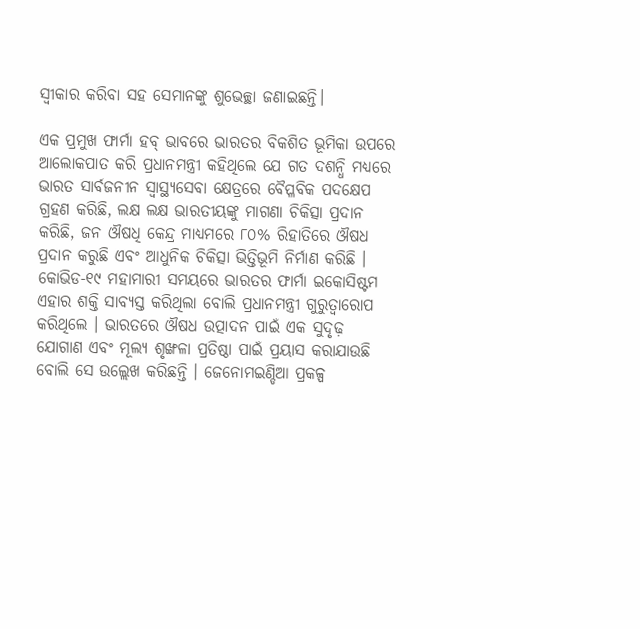ସ୍ୱୀକାର କରିବା ସହ ସେମାନଙ୍କୁ ଶୁଭେଚ୍ଛା ଜଣାଇଛନ୍ତି।

ଏକ ପ୍ରମୁଖ ଫାର୍ମା ହବ୍ ଭାବରେ ଭାରତର ବିକଶିତ ଭୂମିକା ଉପରେ ଆଲୋକପାତ କରି ପ୍ରଧାନମନ୍ତ୍ରୀ କହିଥିଲେ ଯେ ଗତ ଦଶନ୍ଧି ମଧ୍ୟରେ ଭାରତ ସାର୍ବଜନୀନ ସ୍ୱାସ୍ଥ୍ୟସେବା କ୍ଷେତ୍ରରେ ବୈପ୍ଳବିକ ପଦକ୍ଷେପ ଗ୍ରହଣ କରିଛି, ଲକ୍ଷ ଲକ୍ଷ ଭାରତୀୟଙ୍କୁ ମାଗଣା ଚିକିତ୍ସା ପ୍ରଦାନ କରିଛି, ଜନ ଔଷଧି କେନ୍ଦ୍ର ମାଧ୍ୟମରେ ୮୦% ରିହାତିରେ ଔଷଧ ପ୍ରଦାନ କରୁଛି ଏବଂ ଆଧୁନିକ ଚିକିତ୍ସା ଭିତ୍ତିଭୂମି ନିର୍ମାଣ କରିଛି । କୋଭିଡ-୧୯ ମହାମାରୀ ସମୟରେ ଭାରତର ଫାର୍ମା ଇକୋସିଷ୍ଟମ ଏହାର ଶକ୍ତି ସାବ୍ୟସ୍ତ କରିଥିଲା ବୋଲି ପ୍ରଧାନମନ୍ତ୍ରୀ ଗୁରୁତ୍ୱାରୋପ କରିଥିଲେ । ଭାରତରେ ଔଷଧ ଉତ୍ପାଦନ ପାଇଁ ଏକ ସୁଦୃଢ଼ ଯୋଗାଣ ଏବଂ ମୂଲ୍ୟ ଶୃଙ୍ଖଳା ପ୍ରତିଷ୍ଠା ପାଇଁ ପ୍ରୟାସ କରାଯାଉଛି ବୋଲି ସେ ଉଲ୍ଲେଖ କରିଛନ୍ତି । ଜେନୋମଇଣ୍ଡିଆ ପ୍ରକଳ୍ପ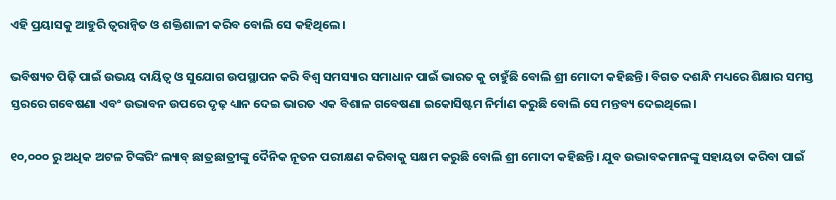ଏହି ପ୍ରୟାସକୁ ଆହୁରି ତ୍ୱରାନ୍ୱିତ ଓ ଶକ୍ତିଶାଳୀ କରିବ ବୋଲି ସେ କହିଥିଲେ।

ଭବିଷ୍ୟତ ପିଢ଼ି ପାଇଁ ଉଭୟ ଦାୟିତ୍ୱ ଓ ସୁଯୋଗ ଉପସ୍ଥାପନ କରି ବିଶ୍ୱ ସମସ୍ୟାର ସମାଧାନ ପାଇଁ ଭାରତ କୁ ଚାହୁଁଛି ବୋଲି ଶ୍ରୀ ମୋଦୀ କହିଛନ୍ତି। ବିଗତ ଦଶନ୍ଧି ମଧ୍ୟରେ ଶିକ୍ଷାର ସମସ୍ତ ସ୍ତରରେ ଗବେଷଣା ଏବଂ ଉଦ୍ଭାବନ ଉପରେ ଦୃଢ଼ ଧ୍ୟାନ ଦେଇ ଭାରତ ଏକ ବିଶାଳ ଗବେଷଣା ଇକୋସିଷ୍ଟମ ନିର୍ମାଣ କରୁଛି ବୋଲି ସେ ମନ୍ତବ୍ୟ ଦେଇଥିଲେ।

୧୦,୦୦୦ ରୁ ଅଧିକ ଅଟଳ ଟିଙ୍କରିଂ ଲ୍ୟାବ୍ ଛାତ୍ରଛାତ୍ରୀଙ୍କୁ ଦୈନିକ ନୂତନ ପରୀକ୍ଷଣ କରିବାକୁ ସକ୍ଷମ କରୁଛି ବୋଲି ଶ୍ରୀ ମୋଦୀ କହିଛନ୍ତି। ଯୁବ ଉଦ୍ଭାବକମାନଙ୍କୁ ସହାୟତା କରିବା ପାଇଁ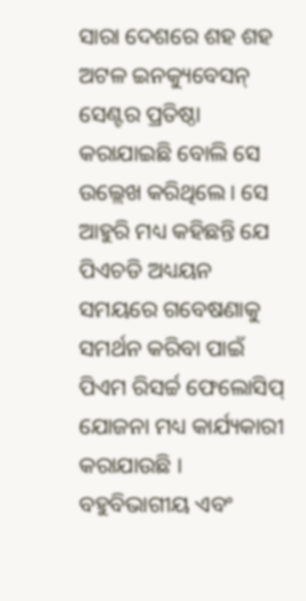ସାରା ଦେଶରେ ଶହ ଶହ ଅଟଳ ଇନକ୍ୟୁବେସନ୍ ସେଣ୍ଟର ପ୍ରତିଷ୍ଠା କରାଯାଇଛି ବୋଲି ସେ ଉଲ୍ଲେଖ କରିଥିଲେ। ସେ ଆହୁରି ମଧ୍ୟ କହିଛନ୍ତି ଯେ ପିଏଚଡି ଅଧ୍ୟୟନ ସମୟରେ ଗବେଷଣାକୁ ସମର୍ଥନ କରିବା ପାଇଁ ପିଏମ ରିସର୍ଚ୍ଚ ଫେଲୋସିପ୍ ଯୋଜନା ମଧ୍ୟ କାର୍ଯ୍ୟକାରୀ କରାଯାଉଛି । ବହୁବିଭାଗୀୟ ଏବଂ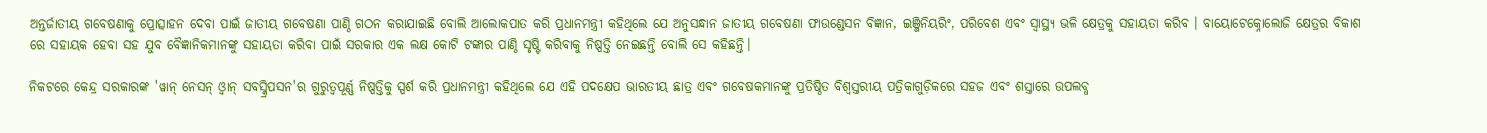ଅନ୍ତର୍ଜାତୀୟ ଗବେଷଣାକୁ ପ୍ରୋତ୍ସାହନ ଦେବା ପାଇଁ ଜାତୀୟ ଗବେଷଣା ପାଣ୍ଠି ଗଠନ କରାଯାଇଛି ବୋଲି ଆଲୋକପାତ କରି ପ୍ରଧାନମନ୍ତ୍ରୀ କହିଥିଲେ ଯେ ଅନୁସନ୍ଧାନ ଜାତୀୟ ଗବେଷଣା ଫାଉଣ୍ଡେସନ ବିଜ୍ଞାନ, ଇଞ୍ଜିନିୟରିଂ, ପରିବେଶ ଏବଂ ସ୍ୱାସ୍ଥ୍ୟ ଭଳି କ୍ଷେତ୍ରକୁ ସହାୟତା କରିବ । ବାୟୋଟେକ୍ନୋଲୋଜି କ୍ଷେତ୍ରର ବିକାଶ ରେ ସହାୟକ ହେବା ସହ ଯୁବ ବୈଜ୍ଞାନିକମାନଙ୍କୁ ସହାୟତା କରିବା ପାଇଁ ସରକାର ଏକ ଲକ୍ଷ କୋଟି ଟଙ୍କାର ପାଣ୍ଠି ସୃଷ୍ଟି କରିବାକୁ ନିଷ୍ପତ୍ତି ନେଇଛନ୍ତି ବୋଲି ସେ କହିଛନ୍ତି।

ନିକଟରେ କେନ୍ଦ୍ର ସରକାରଙ୍କ 'ୱାନ୍ ନେସନ୍ ଓ୍ଵାନ୍ ସବସ୍କ୍ରିପସନ'ର ଗୁରୁତ୍ୱପୂର୍ଣ୍ଣ ନିଷ୍ପତ୍ତିକୁ ସ୍ପର୍ଶ କରି ପ୍ରଧାନମନ୍ତ୍ରୀ କହିଥିଲେ ଯେ ଏହି ପଦକ୍ଷେପ ଭାରତୀୟ ଛାତ୍ର ଏବଂ ଗବେଷକମାନଙ୍କୁ ପ୍ରତିଷ୍ଠିତ ବିଶ୍ୱସ୍ତରୀୟ ପତ୍ରିକାଗୁଡ଼ିକରେ ସହଜ ଏବଂ ଶସ୍ତାରେ ଉପଲବ୍ଧ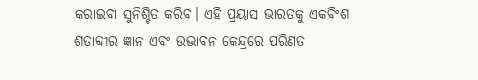କରାଇବା ସୁନିଶ୍ଚିତ କରିବ। ଏହି ପ୍ରୟାସ ଭାରତକୁ ଏକବିଂଶ ଶତାବ୍ଦୀର ଜ୍ଞାନ ଏବଂ ଉଦ୍ଭାବନ କେନ୍ଦ୍ରରେ ପରିଣତ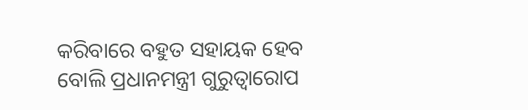କରିବାରେ ବହୁତ ସହାୟକ ହେବ ବୋଲି ପ୍ରଧାନମନ୍ତ୍ରୀ ଗୁରୁତ୍ୱାରୋପ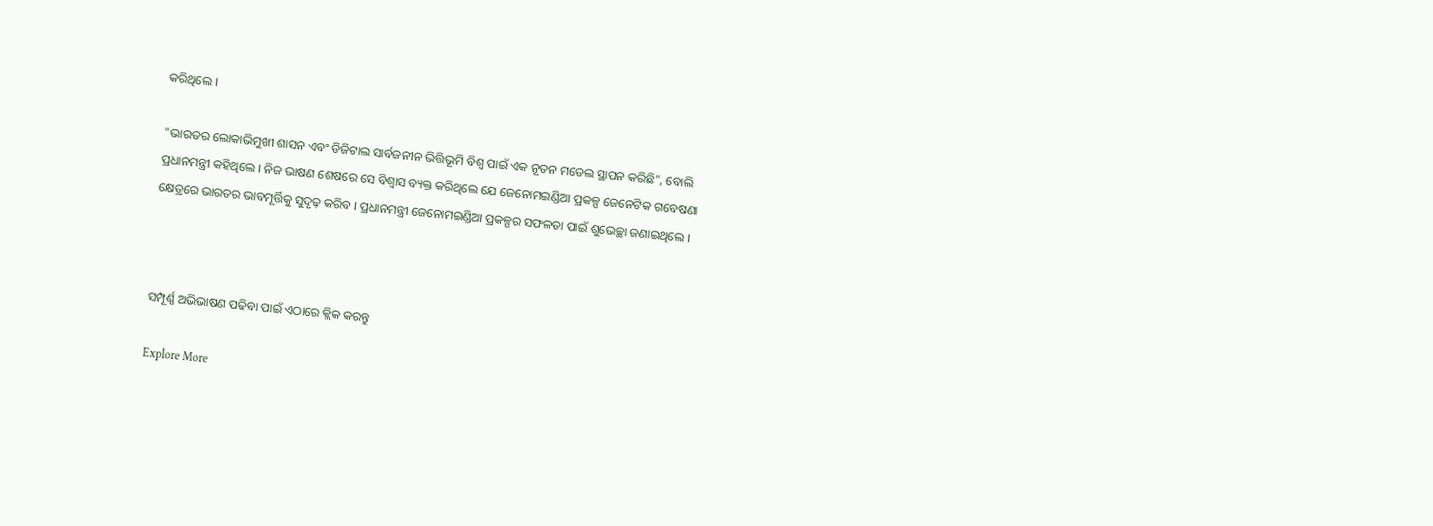କରିଥିଲେ ।

"ଭାରତର ଲୋକାଭିମୁଖୀ ଶାସନ ଏବଂ ଡିଜିଟାଲ ସାର୍ବଜନୀନ ଭିତ୍ତିଭୂମି ବିଶ୍ୱ ପାଇଁ ଏକ ନୂତନ ମଡେଲ ସ୍ଥାପନ କରିଛି", ବୋଲି ପ୍ରଧାନମନ୍ତ୍ରୀ କହିଥିଲେ । ନିଜ ଭାଷଣ ଶେଷରେ ସେ ବିଶ୍ୱାସ ବ୍ୟକ୍ତ କରିଥିଲେ ଯେ ଜେନୋମଇଣ୍ଡିଆ ପ୍ରକଳ୍ପ ଜେନେଟିକ ଗବେଷଣା କ୍ଷେତ୍ରରେ ଭାରତର ଭାବମୂର୍ତ୍ତିକୁ ସୁଦୃଢ଼ କରିବ । ପ୍ରଧାନମନ୍ତ୍ରୀ ଜେନୋମଇଣ୍ଡିଆ ପ୍ରକଳ୍ପର ସଫଳତା ପାଇଁ ଶୁଭେଚ୍ଛା ଜଣାଇଥିଲେ ।



ସମ୍ପୂର୍ଣ୍ଣ ଅଭିଭାଷଣ ପଢିବା ପାଇଁ ଏଠାରେ କ୍ଲିକ କରନ୍ତୁ

Explore More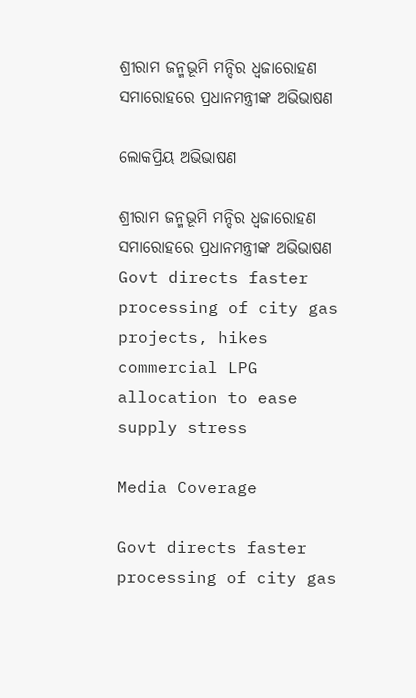ଶ୍ରୀରାମ ଜନ୍ମଭୂମି ମନ୍ଦିର ଧ୍ଵଜାରୋହଣ ସମାରୋହରେ ପ୍ରଧାନମନ୍ତ୍ରୀଙ୍କ ଅଭିଭାଷଣ

ଲୋକପ୍ରିୟ ଅଭିଭାଷଣ

ଶ୍ରୀରାମ ଜନ୍ମଭୂମି ମନ୍ଦିର ଧ୍ଵଜାରୋହଣ ସମାରୋହରେ ପ୍ରଧାନମନ୍ତ୍ରୀଙ୍କ ଅଭିଭାଷଣ
Govt directs faster processing of city gas projects, hikes commercial LPG allocation to ease supply stress

Media Coverage

Govt directs faster processing of city gas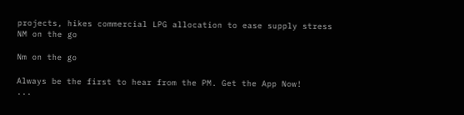projects, hikes commercial LPG allocation to ease supply stress
NM on the go

Nm on the go

Always be the first to hear from the PM. Get the App Now!
...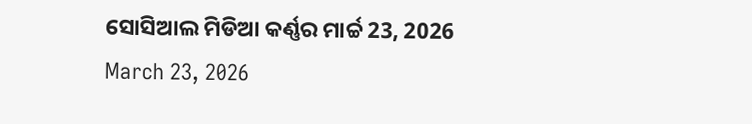ସୋସିଆଲ ମିଡିଆ କର୍ଣ୍ଣର ମାର୍ଚ୍ଚ 23, 2026
March 23, 2026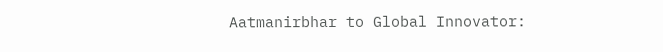Aatmanirbhar to Global Innovator: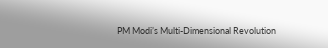PM Modi’s Multi-Dimensional Revolution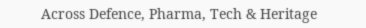Across Defence, Pharma, Tech & Heritage